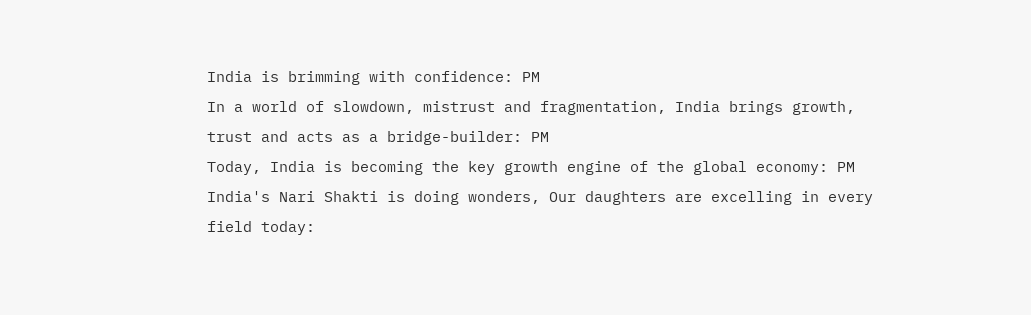India is brimming with confidence: PM
In a world of slowdown, mistrust and fragmentation, India brings growth, trust and acts as a bridge-builder: PM
Today, India is becoming the key growth engine of the global economy: PM
India's Nari Shakti is doing wonders, Our daughters are excelling in every field today: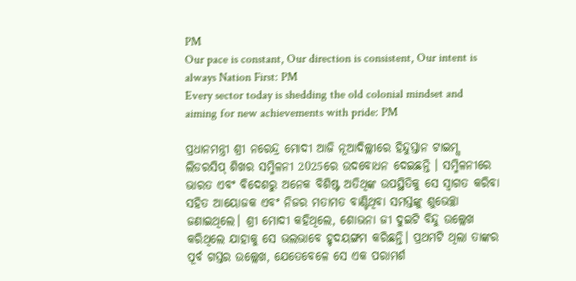PM
Our pace is constant, Our direction is consistent, Our intent is always Nation First: PM
Every sector today is shedding the old colonial mindset and aiming for new achievements with pride: PM

ପ୍ରଧାନମନ୍ତ୍ରୀ ଶ୍ରୀ ନରେନ୍ଦ୍ର ମୋଦୀ ଆଜି ନୂଆଦିଲ୍ଲୀରେ ହିନ୍ଦୁସ୍ତାନ ଟାଇମ୍ସ ଲିଡରସିପ୍ ଶିଖର ସମ୍ମିଳନୀ 2025ରେ ଉଦବୋଧନ ଦେଇଛନ୍ତି । ସମ୍ମିଳନୀରେ ଭାରତ ଏବଂ ବିଦେଶରୁ ଅନେକ ବିଶିଷ୍ଟ ଅତିଥିଙ୍କ ଉପସ୍ଥିତିକୁ ସେ ସ୍ୱାଗତ କରିବା ସହିତ ଆୟୋଜକ ଏବଂ ନିଜର ମତାମତ ବାଣ୍ଟିଥିବା ସମସ୍ତଙ୍କୁ ଶୁଭେଚ୍ଛା ଜଣାଇଥିଲେ। ଶ୍ରୀ ମୋଦୀ କହିଥିଲେ, ଶୋଭନା ଜୀ ଦୁଇଟି ବିନ୍ଦୁ ଉଲ୍ଲେଖ କରିଥିଲେ ଯାହାକୁ ସେ ଭଲଭାବେ ହୃଦୟଙ୍ଗମ କରିଛନ୍ତି। ପ୍ରଥମଟି ଥିଲା ତାଙ୍କର ପୂର୍ବ ଗସ୍ତର ଉଲ୍ଲେଖ, ଯେତେବେଳେ ସେ ଏକ ପରାମର୍ଶ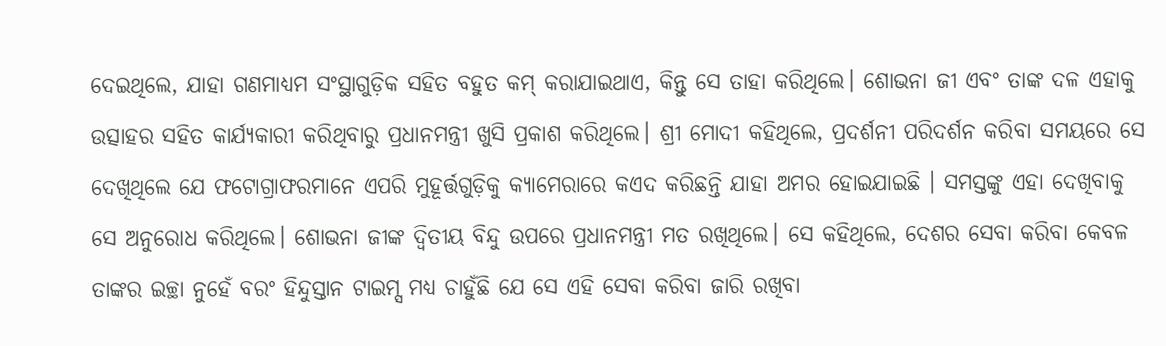ଦେଇଥିଲେ, ଯାହା ଗଣମାଧ୍ୟମ ସଂସ୍ଥାଗୁଡ଼ିକ ସହିତ ବହୁତ କମ୍ କରାଯାଇଥାଏ, କିନ୍ତୁ ସେ ତାହା କରିଥିଲେ। ଶୋଭନା ଜୀ ଏବଂ ତାଙ୍କ ଦଳ ଏହାକୁ ଉତ୍ସାହର ସହିତ କାର୍ଯ୍ୟକାରୀ କରିଥିବାରୁ ପ୍ରଧାନମନ୍ତ୍ରୀ ଖୁସି ପ୍ରକାଶ କରିଥିଲେ। ଶ୍ରୀ ମୋଦୀ କହିଥିଲେ, ପ୍ରଦର୍ଶନୀ ପରିଦର୍ଶନ କରିବା ସମୟରେ ସେ ଦେଖିଥିଲେ ଯେ ଫଟୋଗ୍ରାଫରମାନେ ଏପରି ମୁହୂର୍ତ୍ତଗୁଡ଼ିକୁ କ୍ୟାମେରାରେ କଏଦ କରିଛନ୍ତି ଯାହା ଅମର ହୋଇଯାଇଛି । ସମସ୍ତଙ୍କୁ ଏହା ଦେଖିବାକୁ ସେ ଅନୁରୋଧ କରିଥିଲେ। ଶୋଭନା ଜୀଙ୍କ ଦ୍ୱିତୀୟ ବିନ୍ଦୁ ଉପରେ ପ୍ରଧାନମନ୍ତ୍ରୀ ମତ ରଖିଥିଲେ। ସେ କହିଥିଲେ, ଦେଶର ସେବା କରିବା କେବଳ ତାଙ୍କର ଇଚ୍ଛା ନୁହେଁ ବରଂ ହିନ୍ଦୁସ୍ତାନ ଟାଇମ୍ସ ମଧ୍ୟ ଚାହୁଁଛି ଯେ ସେ ଏହି ସେବା କରିବା ଜାରି ରଖିବା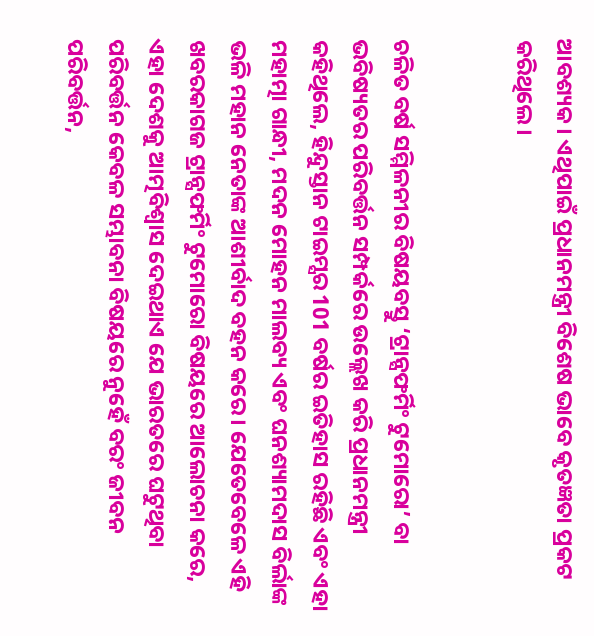ଆବଶ୍ୟକ। ଏଥିପାଇଁ ପ୍ରଧାନମନ୍ତ୍ରୀ ବିଶେଷ ଭାବେ କୃତଜ୍ଞତା ପ୍ରକଟ କରିଥିଲେ।


ଚଳିତ ବର୍ଷ ସମ୍ମିଳନୀର ବିଷୟବସ୍ତୁ ‘ଟ୍ରାନ୍ସଫର୍ମିଂ ଟୁମୋରୋ’ ବା ଭବିଷ୍ୟତର ପରିବର୍ତ୍ତନ ସମ୍ପର୍କରେ ଉଲ୍ଲେଖ କରି ପ୍ରଧାନମନ୍ତ୍ରୀ କହିଥିଲେ, ହିନ୍ଦୁସ୍ତାନ ଟାଇମ୍ସର 101 ବର୍ଷର ଇତିହାସ ରହିଛି ଏବଂ ଏହା ମହାତ୍ମା ଗାନ୍ଧୀ, ମଦନ ମୋହନ ମାଲବ୍ୟ ଏବଂ ଘନଶ୍ୟାମଦାସ ବିର୍ଲାଙ୍କ ଭଳି ମହାନ ନେତାଙ୍କ ଆଶୀର୍ବାଦ ବହନ କରେ। ଯେତେବେଳେ ଏହି ଖବରକାଗଜ ଟ୍ରାନ୍ସଫର୍ମିଂ ଟୁମୋରୋ ବିଷୟରେ ଆଲୋଚନା କରେ, ଏହା ଦେଶକୁ ଆତ୍ମବିଶ୍ୱାସ ଦେଇଥାଏ ଯେ ଭାରତରେ ଘଟୁଥିବା ପରିବର୍ତ୍ତନ କେବଳ ସମ୍ଭାବନା ବିଷୟରେ ନୁହେଁ ବରଂ ଜୀବନ ପରିବର୍ତ୍ତନ,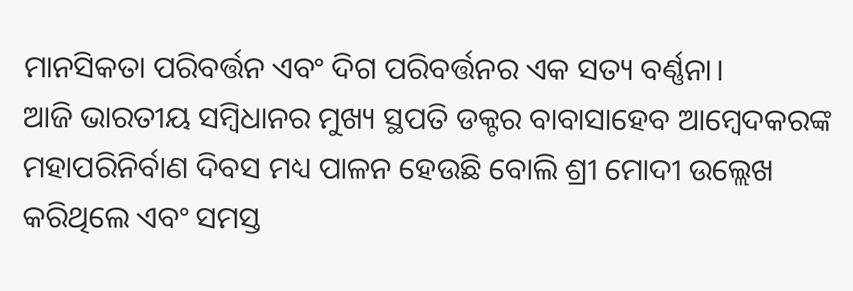ମାନସିକତା ପରିବର୍ତ୍ତନ ଏବଂ ଦିଗ ପରିବର୍ତ୍ତନର ଏକ ସତ୍ୟ ବର୍ଣ୍ଣନା।
ଆଜି ଭାରତୀୟ ସମ୍ବିଧାନର ମୁଖ୍ୟ ସ୍ଥପତି ଡକ୍ଟର ବାବାସାହେବ ଆମ୍ବେଦକରଙ୍କ ମହାପରିନିର୍ବାଣ ଦିବସ ମଧ୍ୟ ପାଳନ ହେଉଛି ବୋଲି ଶ୍ରୀ ମୋଦୀ ଉଲ୍ଲେଖ କରିଥିଲେ ଏବଂ ସମସ୍ତ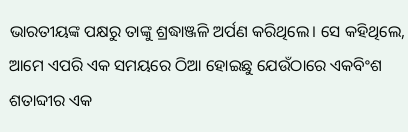ଭାରତୀୟଙ୍କ ପକ୍ଷରୁ ତାଙ୍କୁ ଶ୍ରଦ୍ଧାଞ୍ଜଳି ଅର୍ପଣ କରିଥିଲେ। ସେ କହିଥିଲେ, ଆମେ ଏପରି ଏକ ସମୟରେ ଠିଆ ହୋଇଛୁ ଯେଉଁଠାରେ ଏକବିଂଶ ଶତାବ୍ଦୀର ଏକ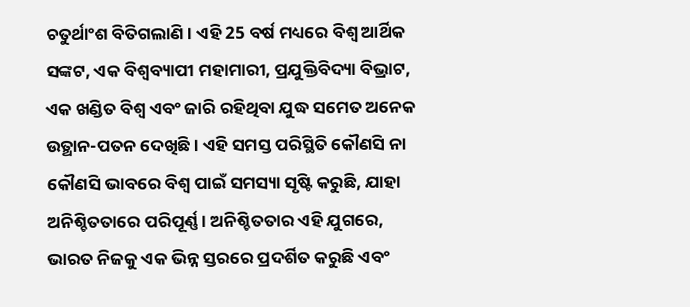ଚତୁର୍ଥାଂଶ ବିତିଗଲାଣି। ଏହି 25 ବର୍ଷ ମଧ୍ୟରେ ବିଶ୍ୱ ଆର୍ଥିକ ସଙ୍କଟ, ଏକ ବିଶ୍ୱବ୍ୟାପୀ ମହାମାରୀ, ପ୍ରଯୁକ୍ତିବିଦ୍ୟା ବିଭ୍ରାଟ, ଏକ ଖଣ୍ଡିତ ବିଶ୍ୱ ଏବଂ ଜାରି ରହିଥିବା ଯୁଦ୍ଧ ସମେତ ଅନେକ ଉତ୍ଥାନ-ପତନ ଦେଖିଛି। ଏହି ସମସ୍ତ ପରିସ୍ଥିତି କୌଣସି ନା କୌଣସି ଭାବରେ ବିଶ୍ୱ ପାଇଁ ସମସ୍ୟା ସୃଷ୍ଟି କରୁଛି, ଯାହା ଅନିଶ୍ଚିତତାରେ ପରିପୂର୍ଣ୍ଣ। ଅନିଶ୍ଚିତତାର ଏହି ଯୁଗରେ, ଭାରତ ନିଜକୁ ଏକ ଭିନ୍ନ ସ୍ତରରେ ପ୍ରଦର୍ଶିତ କରୁଛି ଏବଂ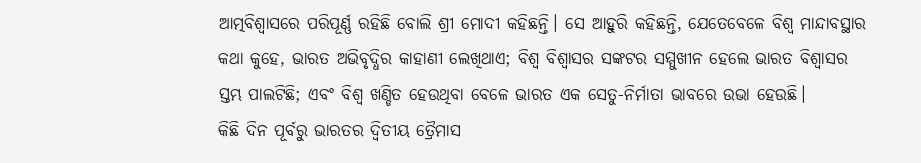ଆତ୍ମବିଶ୍ୱାସରେ ପରିପୂର୍ଣ୍ଣ ରହିଛି ବୋଲି ଶ୍ରୀ ମୋଦୀ କହିଛନ୍ତି। ସେ ଆହୁରି କହିଛନ୍ତି, ଯେତେବେଳେ ବିଶ୍ୱ ମାନ୍ଦାବସ୍ଥାର କଥା କୁହେ, ଭାରତ ଅଭିବୃଦ୍ଧିର କାହାଣୀ ଲେଖିଥାଏ; ବିଶ୍ୱ ବିଶ୍ୱାସର ସଙ୍କଟର ସମ୍ମୁଖୀନ ହେଲେ ଭାରତ ବିଶ୍ୱାସର ସ୍ତମ୍ଭ ପାଲଟିଛି; ଏବଂ ବିଶ୍ୱ ଖଣ୍ଡିତ ହେଉଥିବା ବେଳେ ଭାରତ ଏକ ସେତୁ-ନିର୍ମାତା ଭାବରେ ଉଭା ହେଉଛି।
କିଛି ଦିନ ପୂର୍ବରୁ ଭାରତର ଦ୍ୱିତୀୟ ତ୍ରୈମାସ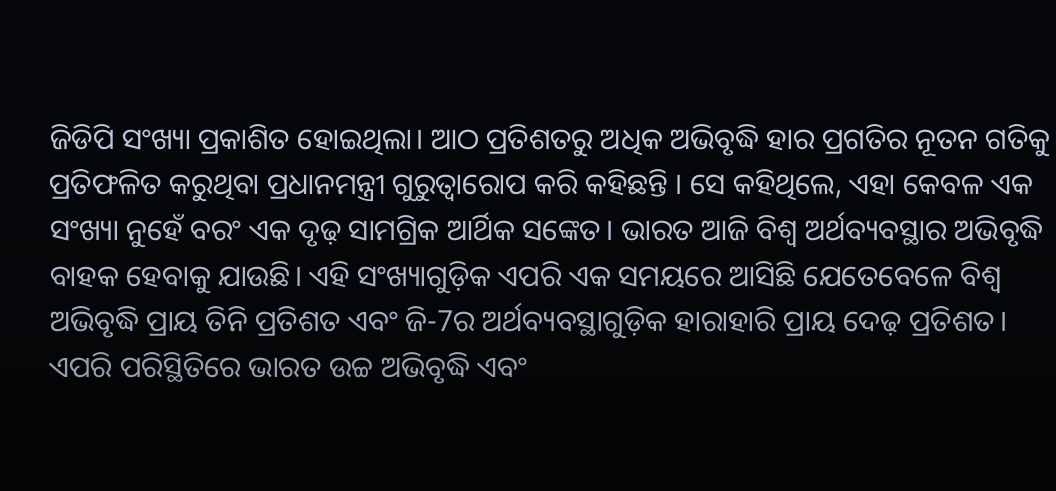ଜିଡିପି ସଂଖ୍ୟା ପ୍ରକାଶିତ ହୋଇଥିଲା। ଆଠ ପ୍ରତିଶତରୁ ଅଧିକ ଅଭିବୃଦ୍ଧି ହାର ପ୍ରଗତିର ନୂତନ ଗତିକୁ ପ୍ରତିଫଳିତ କରୁଥିବା ପ୍ରଧାନମନ୍ତ୍ରୀ ଗୁରୁତ୍ୱାରୋପ କରି କହିଛନ୍ତି । ସେ କହିଥିଲେ, ଏହା କେବଳ ଏକ ସଂଖ୍ୟା ନୁହେଁ ବରଂ ଏକ ଦୃଢ଼ ସାମଗ୍ରିକ ଆର୍ଥିକ ସଙ୍କେତ। ଭାରତ ଆଜି ବିଶ୍ୱ ଅର୍ଥବ୍ୟବସ୍ଥାର ଅଭିବୃଦ୍ଧି ବାହକ ହେବାକୁ ଯାଉଛି। ଏହି ସଂଖ୍ୟାଗୁଡ଼ିକ ଏପରି ଏକ ସମୟରେ ଆସିଛି ଯେତେବେଳେ ବିଶ୍ୱ ଅଭିବୃଦ୍ଧି ପ୍ରାୟ ତିନି ପ୍ରତିଶତ ଏବଂ ଜି-7ର ଅର୍ଥବ୍ୟବସ୍ଥାଗୁଡ଼ିକ ହାରାହାରି ପ୍ରାୟ ଦେଢ଼ ପ୍ରତିଶତ। ଏପରି ପରିସ୍ଥିତିରେ ଭାରତ ଉଚ୍ଚ ଅଭିବୃଦ୍ଧି ଏବଂ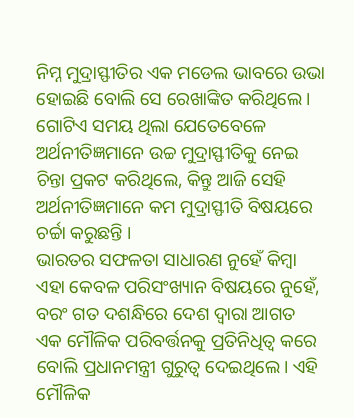ନିମ୍ନ ମୁଦ୍ରାସ୍ଫୀତିର ଏକ ମଡେଲ ଭାବରେ ଉଭା ହୋଇଛି ବୋଲି ସେ ରେଖାଙ୍କିତ କରିଥିଲେ। ଗୋଟିଏ ସମୟ ଥିଲା ଯେତେବେଳେ ଅର୍ଥନୀତିଜ୍ଞମାନେ ଉଚ୍ଚ ମୁଦ୍ରାସ୍ଫୀତିକୁ ନେଇ ଚିନ୍ତା ପ୍ରକଟ କରିଥିଲେ, କିନ୍ତୁ ଆଜି ସେହି ଅର୍ଥନୀତିଜ୍ଞମାନେ କମ ମୁଦ୍ରାସ୍ଫୀତି ବିଷୟରେ ଚର୍ଚ୍ଚା କରୁଛନ୍ତି ।
ଭାରତର ସଫଳତା ସାଧାରଣ ନୁହେଁ କିମ୍ବା ଏହା କେବଳ ପରିସଂଖ୍ୟାନ ବିଷୟରେ ନୁହେଁ, ବରଂ ଗତ ଦଶନ୍ଧିରେ ଦେଶ ଦ୍ୱାରା ଆଗତ ଏକ ମୌଳିକ ପରିବର୍ତ୍ତନକୁ ପ୍ରତିନିଧିତ୍ୱ କରେ ବୋଲି ପ୍ରଧାନମନ୍ତ୍ରୀ ଗୁରୁତ୍ୱ ଦେଇଥିଲେ। ଏହି ମୌଳିକ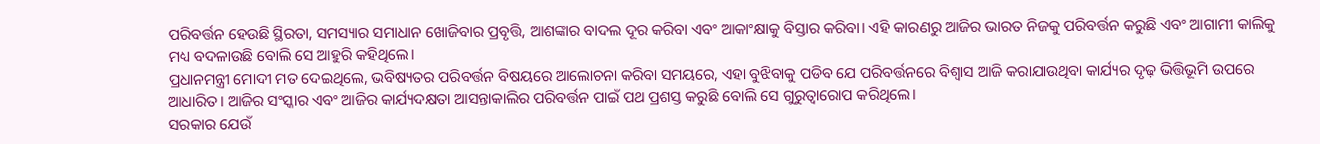ପରିବର୍ତ୍ତନ ହେଉଛି ସ୍ଥିରତା, ସମସ୍ୟାର ସମାଧାନ ଖୋଜିବାର ପ୍ରବୃତ୍ତି, ଆଶଙ୍କାର ବାଦଲ ଦୂର କରିବା ଏବଂ ଆକାଂକ୍ଷାକୁ ବିସ୍ତାର କରିବା। ଏହି କାରଣରୁ ଆଜିର ଭାରତ ନିଜକୁ ପରିବର୍ତ୍ତନ କରୁଛି ଏବଂ ଆଗାମୀ କାଲିକୁ ମଧ୍ୟ ବଦଳାଉଛି ବୋଲି ସେ ଆହୁରି କହିଥିଲେ।
ପ୍ରଧାନମନ୍ତ୍ରୀ ମୋଦୀ ମତ ଦେଇଥିଲେ, ଭବିଷ୍ୟତର ପରିବର୍ତ୍ତନ ବିଷୟରେ ଆଲୋଚନା କରିବା ସମୟରେ, ଏହା ବୁଝିବାକୁ ପଡିବ ଯେ ପରିବର୍ତ୍ତନରେ ବିଶ୍ୱାସ ଆଜି କରାଯାଉଥିବା କାର୍ଯ୍ୟର ଦୃଢ଼ ଭିତ୍ତିଭୂମି ଉପରେ ଆଧାରିତ। ଆଜିର ସଂସ୍କାର ଏବଂ ଆଜିର କାର୍ଯ୍ୟଦକ୍ଷତା ଆସନ୍ତାକାଲିର ପରିବର୍ତ୍ତନ ପାଇଁ ପଥ ପ୍ରଶସ୍ତ କରୁଛି ବୋଲି ସେ ଗୁରୁତ୍ୱାରୋପ କରିଥିଲେ।
ସରକାର ଯେଉଁ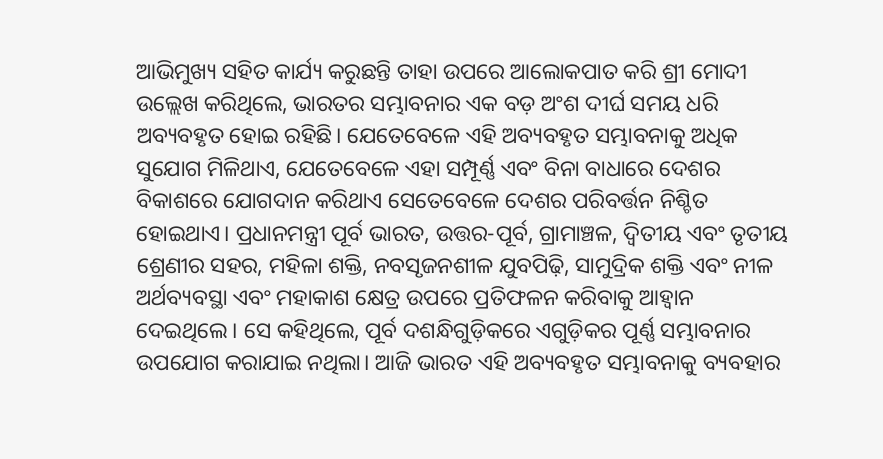ଆଭିମୁଖ୍ୟ ସହିତ କାର୍ଯ୍ୟ କରୁଛନ୍ତି ତାହା ଉପରେ ଆଲୋକପାତ କରି ଶ୍ରୀ ମୋଦୀ ଉଲ୍ଲେଖ କରିଥିଲେ, ଭାରତର ସମ୍ଭାବନାର ଏକ ବଡ଼ ଅଂଶ ଦୀର୍ଘ ସମୟ ଧରି ଅବ୍ୟବହୃତ ହୋଇ ରହିଛି। ଯେତେବେଳେ ଏହି ଅବ୍ୟବହୃତ ସମ୍ଭାବନାକୁ ଅଧିକ ସୁଯୋଗ ମିଳିଥାଏ, ଯେତେବେଳେ ଏହା ସମ୍ପୂର୍ଣ୍ଣ ଏବଂ ବିନା ବାଧାରେ ଦେଶର ବିକାଶରେ ଯୋଗଦାନ କରିଥାଏ ସେତେବେଳେ ଦେଶର ପରିବର୍ତ୍ତନ ନିଶ୍ଚିତ ହୋଇଥାଏ। ପ୍ରଧାନମନ୍ତ୍ରୀ ପୂର୍ବ ଭାରତ, ଉତ୍ତର-ପୂର୍ବ, ଗ୍ରାମାଞ୍ଚଳ, ଦ୍ୱିତୀୟ ଏବଂ ତୃତୀୟ ଶ୍ରେଣୀର ସହର, ମହିଳା ଶକ୍ତି, ନବସୃଜନଶୀଳ ଯୁବପିଢ଼ି, ସାମୁଦ୍ରିକ ଶକ୍ତି ଏବଂ ନୀଳ ଅର୍ଥବ୍ୟବସ୍ଥା ଏବଂ ମହାକାଶ କ୍ଷେତ୍ର ଉପରେ ପ୍ରତିଫଳନ କରିବାକୁ ଆହ୍ୱାନ ଦେଇଥିଲେ। ସେ କହିଥିଲେ, ପୂର୍ବ ଦଶନ୍ଧିଗୁଡ଼ିକରେ ଏଗୁଡ଼ିକର ପୂର୍ଣ୍ଣ ସମ୍ଭାବନାର ଉପଯୋଗ କରାଯାଇ ନଥିଲା। ଆଜି ଭାରତ ଏହି ଅବ୍ୟବହୃତ ସମ୍ଭାବନାକୁ ବ୍ୟବହାର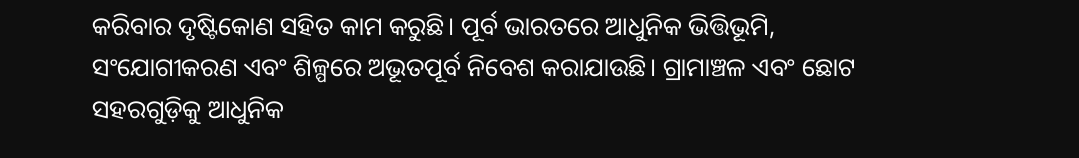କରିବାର ଦୃଷ୍ଟିକୋଣ ସହିତ କାମ କରୁଛି। ପୂର୍ବ ଭାରତରେ ଆଧୁନିକ ଭିତ୍ତିଭୂମି, ସଂଯୋଗୀକରଣ ଏବଂ ଶିଳ୍ପରେ ଅଭୂତପୂର୍ବ ନିବେଶ କରାଯାଉଛି। ଗ୍ରାମାଞ୍ଚଳ ଏବଂ ଛୋଟ ସହରଗୁଡ଼ିକୁ ଆଧୁନିକ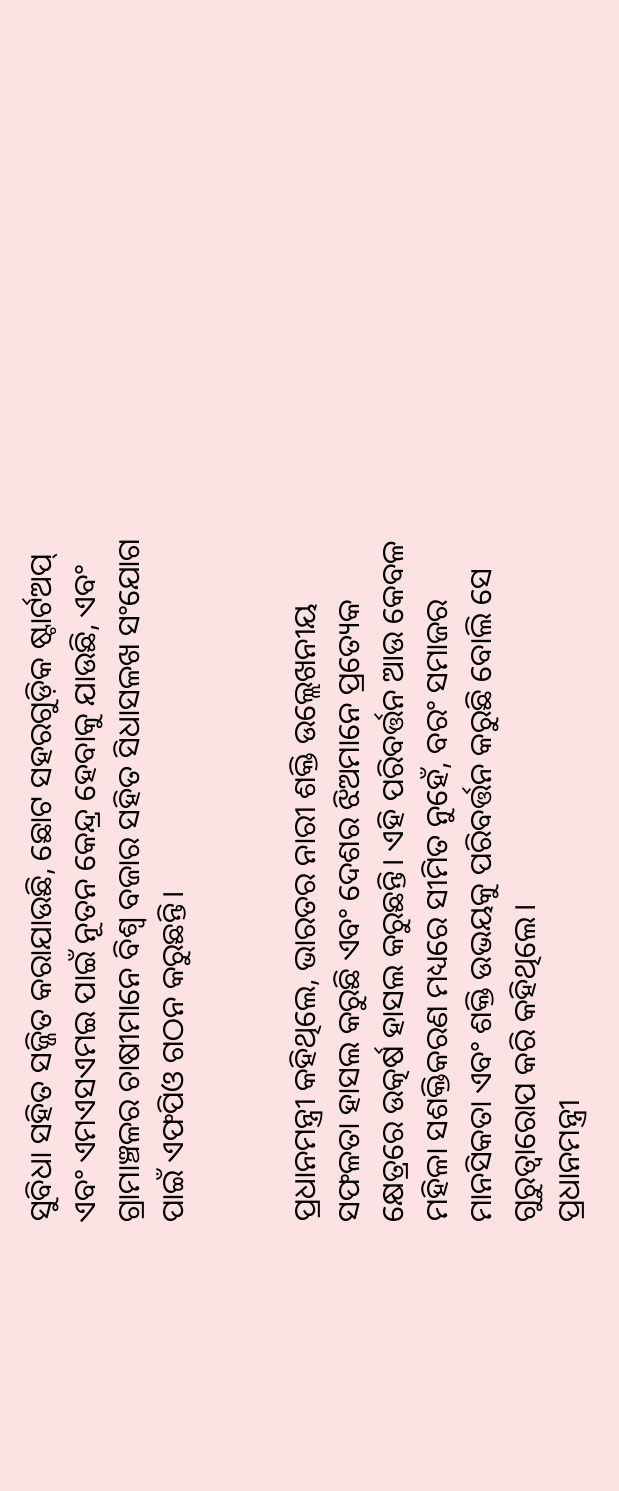ସୁବିଧା ସହିତ ସଜ୍ଜିତ କରାଯାଉଛି, ଛୋଟ ସହରଗୁଡ଼ିକ ଷ୍ଟାର୍ଟଅପ୍ ଏବଂ ଏମଏସଏମଇ ପାଇଁ ନୂତନ କେନ୍ଦ୍ର ହେବାକୁ ଯାଉଛି, ଏବଂ ଗ୍ରାମାଞ୍ଚଳର ଚାଷୀମାନେ ବିଶ୍ୱ ବଜାର ସହିତ ସିଧାସଳଖ ସଂଯୋଗ ପାଇଁ ଏଫପିଓ ଗଠନ କରୁଛନ୍ତି।


ପ୍ରଧାନମନ୍ତ୍ରୀ କହିଥିଲେ, ଭାରତର ନାରୀ ଶକ୍ତି ଉଲ୍ଲେଖନୀୟ ସଫଳତା ହାସଲ କରୁଛି ଏବଂ ଦେଶର ଝିଅମାନେ ପ୍ରତ୍ୟେକ କ୍ଷେତ୍ରରେ ଉତ୍କର୍ଷ ହାସଲ କରୁଛନ୍ତି। ଏହି ପରିବର୍ତ୍ତନ ଆଉ କେବଳ ମହିଳା ସଶକ୍ତିକରଣ ମଧ୍ୟରେ ସୀମିତ ନୁହେଁ, ବରଂ ସମାଜର ମାନସିକତା ଏବଂ ଶକ୍ତି ଉଭୟକୁ ପରିବର୍ତ୍ତନ କରୁଛି ବୋଲି ସେ ଗୁରୁତ୍ୱାରୋପ କରି କହିଥିଲେ।
ପ୍ରଧାନମନ୍ତ୍ରୀ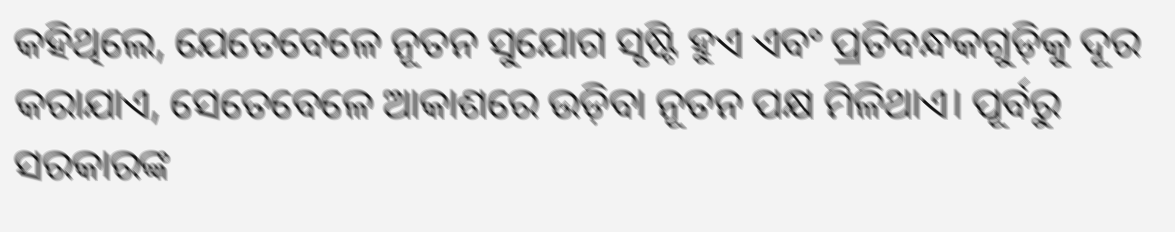କହିଥିଲେ, ଯେତେବେଳେ ନୂତନ ସୁଯୋଗ ସୃଷ୍ଟି ହୁଏ ଏବଂ ପ୍ରତିବନ୍ଧକଗୁଡ଼ିକୁ ଦୂର କରାଯାଏ, ସେତେବେଳେ ଆକାଶରେ ଉଡ଼ିବା ନୂତନ ପକ୍ଷ ମିଳିଥାଏ। ପୂର୍ବରୁ ସରକାରଙ୍କ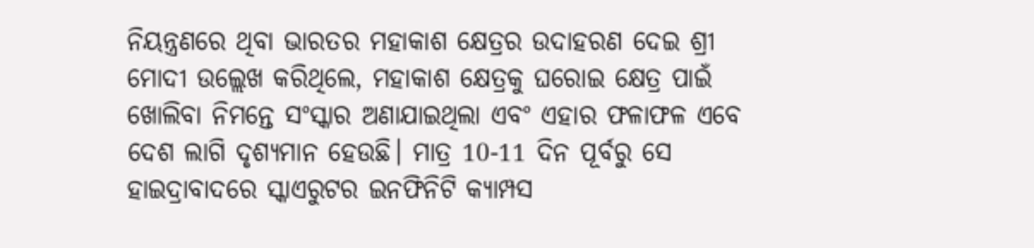ନିୟନ୍ତ୍ରଣରେ ଥିବା ଭାରତର ମହାକାଶ କ୍ଷେତ୍ରର ଉଦାହରଣ ଦେଇ ଶ୍ରୀ ମୋଦୀ ଉଲ୍ଲେଖ କରିଥିଲେ, ମହାକାଶ କ୍ଷେତ୍ରକୁ ଘରୋଇ କ୍ଷେତ୍ର ପାଇଁ ଖୋଲିବା ନିମନ୍ତେ ସଂସ୍କାର ଅଣାଯାଇଥିଲା ଏବଂ ଏହାର ଫଳାଫଳ ଏବେ ଦେଶ ଲାଗି ଦୃଶ୍ୟମାନ ହେଉଛି। ମାତ୍ର 10-11 ଦିନ ପୂର୍ବରୁ ସେ ହାଇଦ୍ରାବାଦରେ ସ୍କାଏରୁଟର ଇନଫିନିଟି କ୍ୟାମ୍ପସ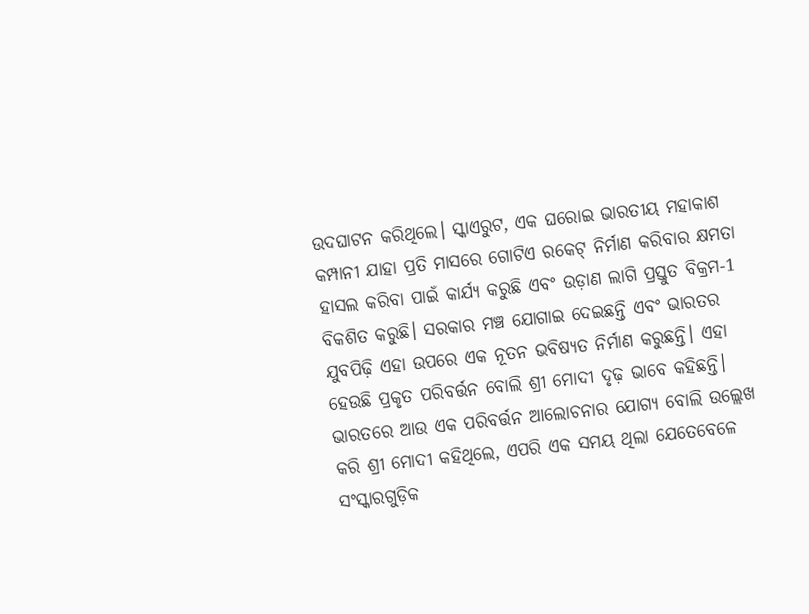ଉଦଘାଟନ କରିଥିଲେ। ସ୍କାଏରୁଟ, ଏକ ଘରୋଇ ଭାରତୀୟ ମହାକାଶ କମ୍ପାନୀ ଯାହା ପ୍ରତି ମାସରେ ଗୋଟିଏ ରକେଟ୍ ନିର୍ମାଣ କରିବାର କ୍ଷମତା ହାସଲ କରିବା ପାଇଁ କାର୍ଯ୍ୟ କରୁଛି ଏବଂ ଉଡ଼ାଣ ଲାଗି ପ୍ରସ୍ତୁତ ବିକ୍ରମ-1 ବିକଶିତ କରୁଛି। ସରକାର ମଞ୍ଚ ଯୋଗାଇ ଦେଇଛନ୍ତି ଏବଂ ଭାରତର ଯୁବପିଢ଼ି ଏହା ଉପରେ ଏକ ନୂତନ ଭବିଷ୍ୟତ ନିର୍ମାଣ କରୁଛନ୍ତି। ଏହା ହେଉଛି ପ୍ରକୃତ ପରିବର୍ତ୍ତନ ବୋଲି ଶ୍ରୀ ମୋଦୀ ଦୃଢ଼ ଭାବେ କହିଛନ୍ତି।
ଭାରତରେ ଆଉ ଏକ ପରିବର୍ତ୍ତନ ଆଲୋଚନାର ଯୋଗ୍ୟ ବୋଲି ଉଲ୍ଲେଖ କରି ଶ୍ରୀ ମୋଦୀ କହିଥିଲେ, ଏପରି ଏକ ସମୟ ଥିଲା ଯେତେବେଳେ ସଂସ୍କାରଗୁଡ଼ିକ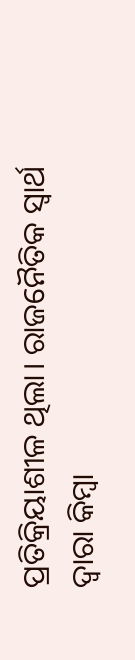ପ୍ରତିକ୍ରିୟାଶୀଳ ଥିଲା। ରାଜନୈତିକ ସ୍ୱାର୍ଥ ଦ୍ୱାରା କିମ୍ବା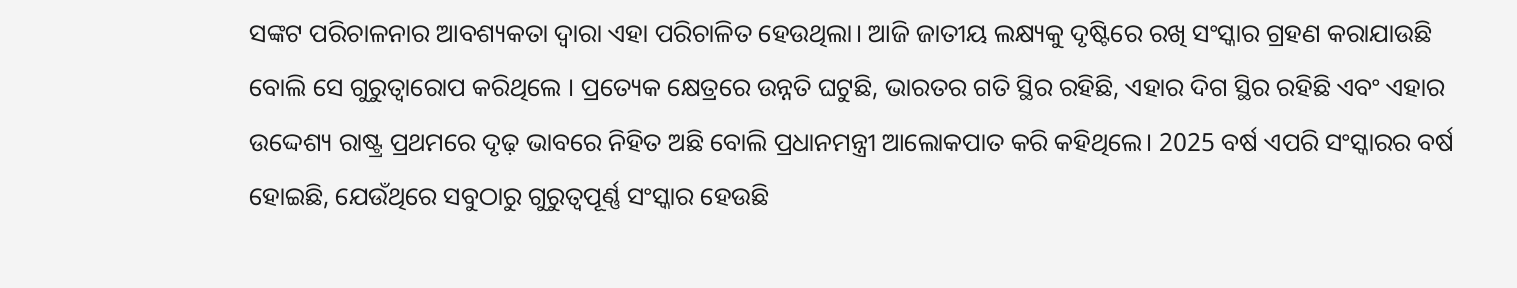ସଙ୍କଟ ପରିଚାଳନାର ଆବଶ୍ୟକତା ଦ୍ୱାରା ଏହା ପରିଚାଳିତ ହେଉଥିଲା। ଆଜି ଜାତୀୟ ଲକ୍ଷ୍ୟକୁ ଦୃଷ୍ଟିରେ ରଖି ସଂସ୍କାର ଗ୍ରହଣ କରାଯାଉଛି ବୋଲି ସେ ଗୁରୁତ୍ୱାରୋପ କରିଥିଲେ । ପ୍ରତ୍ୟେକ କ୍ଷେତ୍ରରେ ଉନ୍ନତି ଘଟୁଛି, ଭାରତର ଗତି ସ୍ଥିର ରହିଛି, ଏହାର ଦିଗ ସ୍ଥିର ରହିଛି ଏବଂ ଏହାର ଉଦ୍ଦେଶ୍ୟ ରାଷ୍ଟ୍ର ପ୍ରଥମରେ ଦୃଢ଼ ଭାବରେ ନିହିତ ଅଛି ବୋଲି ପ୍ରଧାନମନ୍ତ୍ରୀ ଆଲୋକପାତ କରି କହିଥିଲେ। 2025 ବର୍ଷ ଏପରି ସଂସ୍କାରର ବର୍ଷ ହୋଇଛି, ଯେଉଁଥିରେ ସବୁଠାରୁ ଗୁରୁତ୍ୱପୂର୍ଣ୍ଣ ସଂସ୍କାର ହେଉଛି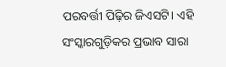ପରବର୍ତ୍ତୀ ପିଢ଼ିର ଜିଏସଟି। ଏହି ସଂସ୍କାରଗୁଡ଼ିକର ପ୍ରଭାବ ସାରା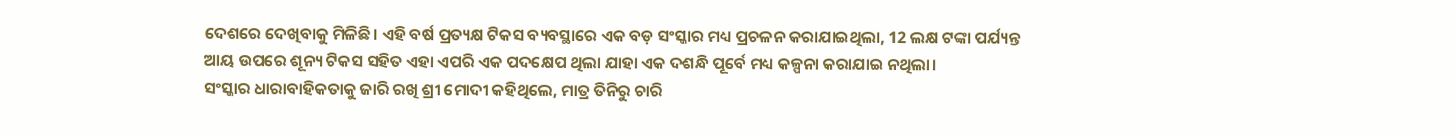ଦେଶରେ ଦେଖିବାକୁ ମିଳିଛି। ଏହି ବର୍ଷ ପ୍ରତ୍ୟକ୍ଷ ଟିକସ ବ୍ୟବସ୍ଥାରେ ଏକ ବଡ଼ ସଂସ୍କାର ମଧ୍ୟ ପ୍ରଚଳନ କରାଯାଇଥିଲା, 12 ଲକ୍ଷ ଟଙ୍କା ପର୍ଯ୍ୟନ୍ତ ଆୟ ଉପରେ ଶୂନ୍ୟ ଟିକସ ସହିତ ଏହା ଏପରି ଏକ ପଦକ୍ଷେପ ଥିଲା ଯାହା ଏକ ଦଶନ୍ଧି ପୂର୍ବେ ମଧ୍ୟ କଳ୍ପନା କରାଯାଇ ନଥିଲା।
ସଂସ୍କାର ଧାରାବାହିକତାକୁ ଜାରି ରଖି ଶ୍ରୀ ମୋଦୀ କହିଥିଲେ, ମାତ୍ର ତିନିରୁ ଚାରି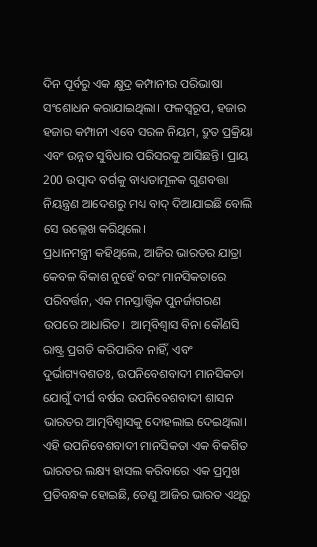ଦିନ ପୂର୍ବରୁ ଏକ କ୍ଷୁଦ୍ର କମ୍ପାନୀର ପରିଭାଷା ସଂଶୋଧନ କରାଯାଇଥିଲା। ଫଳସ୍ୱରୂପ, ହଜାର ହଜାର କମ୍ପାନୀ ଏବେ ସରଳ ନିୟମ, ଦ୍ରୁତ ପ୍ରକ୍ରିୟା ଏବଂ ଉନ୍ନତ ସୁବିଧାର ପରିସରକୁ ଆସିଛନ୍ତି। ପ୍ରାୟ 200 ଉତ୍ପାଦ ବର୍ଗକୁ ବାଧ୍ୟତାମୂଳକ ଗୁଣବତ୍ତା ନିୟନ୍ତ୍ରଣ ଆଦେଶରୁ ମଧ୍ୟ ବାଦ୍ ଦିଆଯାଇଛି ବୋଲି ସେ ଉଲ୍ଲେଖ କରିଥିଲେ।
ପ୍ରଧାନମନ୍ତ୍ରୀ କହିଥିଲେ, ଆଜିର ଭାରତର ଯାତ୍ରା କେବଳ ବିକାଶ ନୁହେଁ ବରଂ ମାନସିକତାରେ ପରିବର୍ତ୍ତନ, ଏକ ମନସ୍ତାତ୍ତ୍ୱିକ ପୁନର୍ଜାଗରଣ ଉପରେ ଆଧାରିତ।  ଆତ୍ମବିଶ୍ୱାସ ବିନା କୌଣସି ରାଷ୍ଟ୍ର ପ୍ରଗତି କରିପାରିବ ନାହିଁ, ଏବଂ ଦୁର୍ଭାଗ୍ୟବଶତଃ, ଉପନିବେଶବାଦୀ ମାନସିକତା ଯୋଗୁଁ ଦୀର୍ଘ ବର୍ଷର ଉପନିବେଶବାଦୀ ଶାସନ ଭାରତର ଆତ୍ମବିଶ୍ୱାସକୁ ଦୋହଲାଇ ଦେଇଥିଲା। ଏହି ଉପନିବେଶବାଦୀ ମାନସିକତା ଏକ ବିକଶିତ ଭାରତର ଲକ୍ଷ୍ୟ ହାସଲ କରିବାରେ ଏକ ପ୍ରମୁଖ ପ୍ରତିବନ୍ଧକ ହୋଇଛି, ତେଣୁ ଆଜିର ଭାରତ ଏଥିରୁ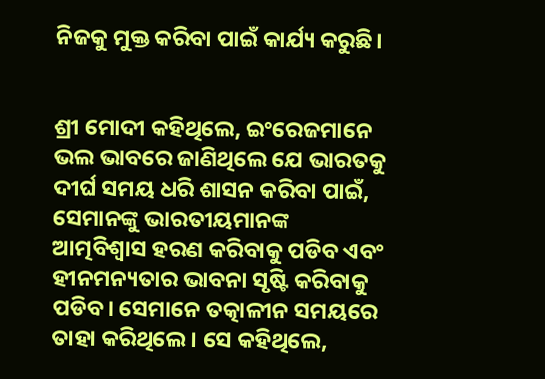ନିଜକୁ ମୁକ୍ତ କରିବା ପାଇଁ କାର୍ଯ୍ୟ କରୁଛି।


ଶ୍ରୀ ମୋଦୀ କହିଥିଲେ, ଇଂରେଜମାନେ ଭଲ ଭାବରେ ଜାଣିଥିଲେ ଯେ ଭାରତକୁ ଦୀର୍ଘ ସମୟ ଧରି ଶାସନ କରିବା ପାଇଁ, ସେମାନଙ୍କୁ ଭାରତୀୟମାନଙ୍କ ଆତ୍ମବିଶ୍ୱାସ ହରଣ କରିବାକୁ ପଡିବ ଏବଂ ହୀନମନ୍ୟତାର ଭାବନା ସୃଷ୍ଟି କରିବାକୁ ପଡିବ। ସେମାନେ ତତ୍କାଳୀନ ସମୟରେ ତାହା କରିଥିଲେ। ସେ କହିଥିଲେ,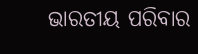ଭାରତୀୟ ପରିବାର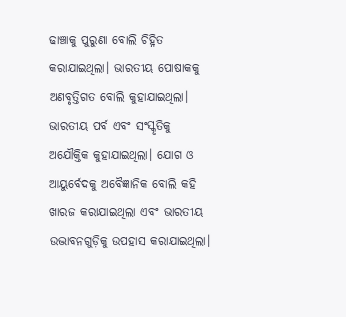ଢାଞ୍ଚାକୁ ପୁରୁଣା ବୋଲି ଚିହ୍ନିତ କରାଯାଇଥିଲା। ଭାରତୀୟ ପୋଷାକକୁ ଅଣବୃତ୍ତିଗତ ବୋଲି କୁହାଯାଇଥିଲା। ଭାରତୀୟ ପର୍ବ ଏବଂ ସଂସ୍କୃତିକୁ ଅଯୌକ୍ତିକ କୁହାଯାଇଥିଲା। ଯୋଗ ଓ ଆୟୁର୍ବେଦକୁ ଅବୈଜ୍ଞାନିକ ବୋଲି କହି ଖାରଜ କରାଯାଇଥିଲା ଏବଂ ଭାରତୀୟ ଉଦ୍ଭାବନଗୁଡ଼ିକୁ ଉପହାସ କରାଯାଇଥିଲା।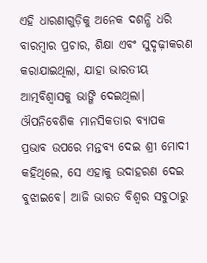ଏହି ଧାରଣାଗୁଡ଼ିକୁ ଅନେକ ଦଶନ୍ଧି ଧରି ବାରମ୍ବାର ପ୍ରଚାର, ଶିକ୍ଷା ଏବଂ ସୁଦୃଢ଼ୀକରଣ କରାଯାଇଥିଲା, ଯାହା ଭାରତୀୟ ଆତ୍ମବିଶ୍ୱାସକୁ ଭାଙ୍ଗି ଦେଇଥିଲା।
ଔପନିବେଶିକ ମାନସିକତାର ବ୍ୟାପକ ପ୍ରଭାବ ଉପରେ ମନ୍ତବ୍ୟ ଦେଇ ଶ୍ରୀ ମୋଦୀ କହିଥିଲେ, ସେ ଏହାକୁ ଉଦାହରଣ ଦେଇ ବୁଝାଇବେ। ଆଜି ଭାରତ ବିଶ୍ୱର ସବୁଠାରୁ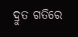ଦ୍ରୁତ ଗତିରେ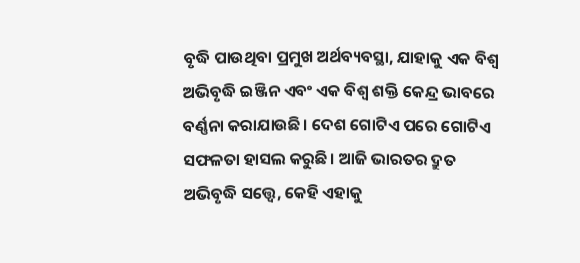ବୃଦ୍ଧି ପାଉଥିବା ପ୍ରମୁଖ ଅର୍ଥବ୍ୟବସ୍ଥା, ଯାହାକୁ ଏକ ବିଶ୍ୱ ଅଭିବୃଦ୍ଧି ଇଞ୍ଜିନ ଏବଂ ଏକ ବିଶ୍ୱ ଶକ୍ତି କେନ୍ଦ୍ର ଭାବରେ ବର୍ଣ୍ଣନା କରାଯାଉଛି। ଦେଶ ଗୋଟିଏ ପରେ ଗୋଟିଏ ସଫଳତା ହାସଲ କରୁଛି। ଆଜି ଭାରତର ଦ୍ରୁତ ଅଭିବୃଦ୍ଧି ସତ୍ତ୍ୱେ, କେହି ଏହାକୁ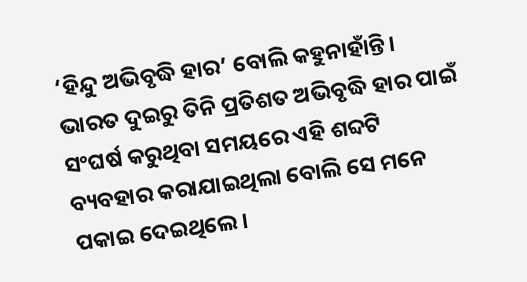‘ହିନ୍ଦୁ ଅଭିବୃଦ୍ଧି ହାର’ ବୋଲି କହୁନାହାଁନ୍ତି। ଭାରତ ଦୁଇରୁ ତିନି ପ୍ରତିଶତ ଅଭିବୃଦ୍ଧି ହାର ପାଇଁ ସଂଘର୍ଷ କରୁଥିବା ସମୟରେ ଏହି ଶବ୍ଦଟି ବ୍ୟବହାର କରାଯାଇଥିଲା ବୋଲି ସେ ମନେ ପକାଇ ଦେଇଥିଲେ।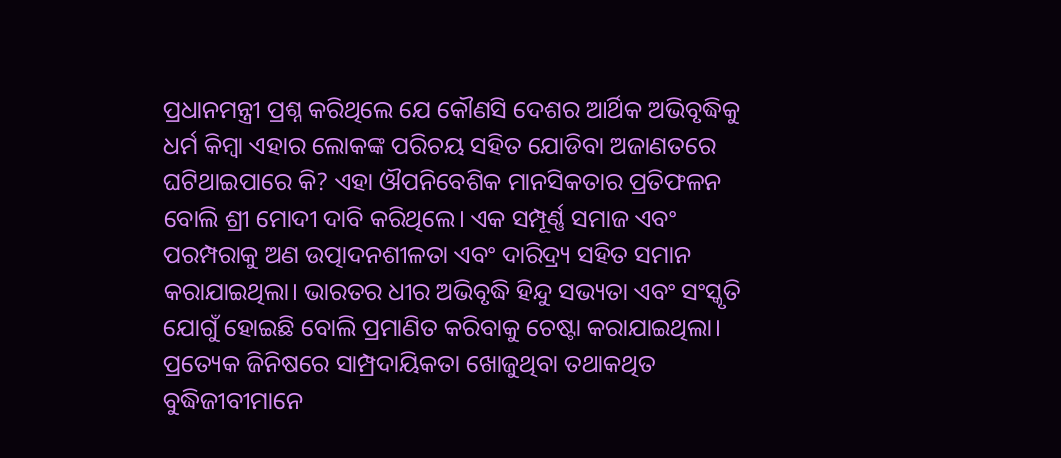ପ୍ରଧାନମନ୍ତ୍ରୀ ପ୍ରଶ୍ନ କରିଥିଲେ ଯେ କୌଣସି ଦେଶର ଆର୍ଥିକ ଅଭିବୃଦ୍ଧିକୁ ଧର୍ମ କିମ୍ବା ଏହାର ଲୋକଙ୍କ ପରିଚୟ ସହିତ ଯୋଡିବା ଅଜାଣତରେ ଘଟିଥାଇପାରେ କି? ଏହା ଔପନିବେଶିକ ମାନସିକତାର ପ୍ରତିଫଳନ ବୋଲି ଶ୍ରୀ ମୋଦୀ ଦାବି କରିଥିଲେ। ଏକ ସମ୍ପୂର୍ଣ୍ଣ ସମାଜ ଏବଂ ପରମ୍ପରାକୁ ଅଣ ଉତ୍ପାଦନଶୀଳତା ଏବଂ ଦାରିଦ୍ର୍ୟ ସହିତ ସମାନ କରାଯାଇଥିଲା। ଭାରତର ଧୀର ଅଭିବୃଦ୍ଧି ହିନ୍ଦୁ ସଭ୍ୟତା ଏବଂ ସଂସ୍କୃତି ଯୋଗୁଁ ହୋଇଛି ବୋଲି ପ୍ରମାଣିତ କରିବାକୁ ଚେଷ୍ଟା କରାଯାଇଥିଲା। ପ୍ରତ୍ୟେକ ଜିନିଷରେ ସାମ୍ପ୍ରଦାୟିକତା ଖୋଜୁଥିବା ତଥାକଥିତ ବୁଦ୍ଧିଜୀବୀମାନେ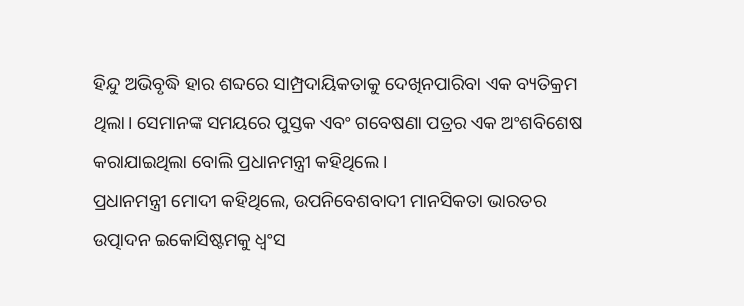ହିନ୍ଦୁ ଅଭିବୃଦ୍ଧି ହାର ଶବ୍ଦରେ ସାମ୍ପ୍ରଦାୟିକତାକୁ ଦେଖିନପାରିବା ଏକ ବ୍ୟତିକ୍ରମ ଥିଲା। ସେମାନଙ୍କ ସମୟରେ ପୁସ୍ତକ ଏବଂ ଗବେଷଣା ପତ୍ରର ଏକ ଅଂଶବିଶେଷ କରାଯାଇଥିଲା ବୋଲି ପ୍ରଧାନମନ୍ତ୍ରୀ କହିଥିଲେ।
ପ୍ରଧାନମନ୍ତ୍ରୀ ମୋଦୀ କହିଥିଲେ, ଉପନିବେଶବାଦୀ ମାନସିକତା ଭାରତର ଉତ୍ପାଦନ ଇକୋସିଷ୍ଟମକୁ ଧ୍ୱଂସ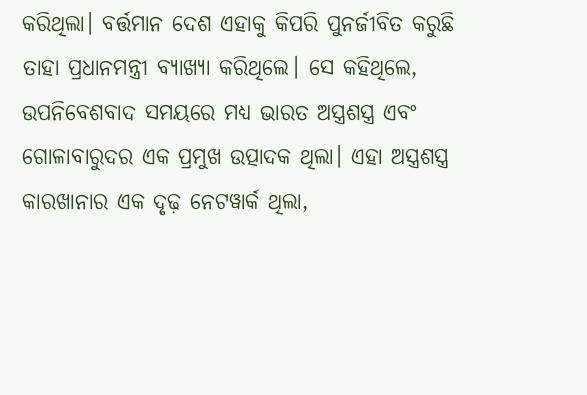କରିଥିଲା। ବର୍ତ୍ତମାନ ଦେଶ ଏହାକୁ କିପରି ପୁନର୍ଜୀବିତ କରୁଛି ତାହା ପ୍ରଧାନମନ୍ତ୍ରୀ ବ୍ୟାଖ୍ୟା କରିଥିଲେ। ସେ କହିଥିଲେ, ଉପନିବେଶବାଦ ସମୟରେ ମଧ୍ୟ ଭାରତ ଅସ୍ତ୍ରଶସ୍ତ୍ର ଏବଂ ଗୋଳାବାରୁଦର ଏକ ପ୍ରମୁଖ ଉତ୍ପାଦକ ଥିଲା। ଏହା ଅସ୍ତ୍ରଶସ୍ତ୍ର କାରଖାନାର ଏକ ଦୃଢ଼ ନେଟୱାର୍କ ଥିଲା,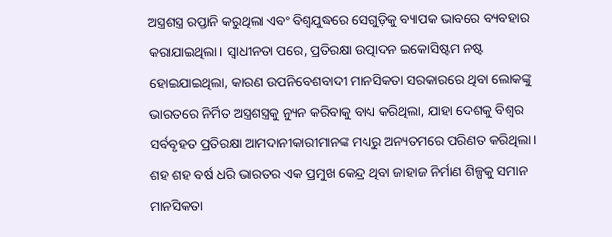ଅସ୍ତ୍ରଶସ୍ତ୍ର ରପ୍ତାନି କରୁଥିଲା ଏବଂ ବିଶ୍ୱଯୁଦ୍ଧରେ ସେଗୁଡ଼ିକୁ ବ୍ୟାପକ ଭାବରେ ବ୍ୟବହାର କରାଯାଇଥିଲା। ସ୍ୱାଧୀନତା ପରେ, ପ୍ରତିରକ୍ଷା ଉତ୍ପାଦନ ଇକୋସିଷ୍ଟମ ନଷ୍ଟ ହୋଇଯାଇଥିଲା, କାରଣ ଉପନିବେଶବାଦୀ ମାନସିକତା ସରକାରରେ ଥିବା ଲୋକଙ୍କୁ ଭାରତରେ ନିର୍ମିତ ଅସ୍ତ୍ରଶସ୍ତ୍ରକୁ ନ୍ୟୁନ କରିବାକୁ ବାଧ୍ୟ କରିଥିଲା, ଯାହା ଦେଶକୁ ବିଶ୍ୱର ସର୍ବବୃହତ ପ୍ରତିରକ୍ଷା ଆମଦାନୀକାରୀମାନଙ୍କ ମଧ୍ୟରୁ ଅନ୍ୟତମରେ ପରିଣତ କରିଥିଲା।
ଶହ ଶହ ବର୍ଷ ଧରି ଭାରତର ଏକ ପ୍ରମୁଖ କେନ୍ଦ୍ର ଥିବା ଜାହାଜ ନିର୍ମାଣ ଶିଳ୍ପକୁ ସମାନ ମାନସିକତା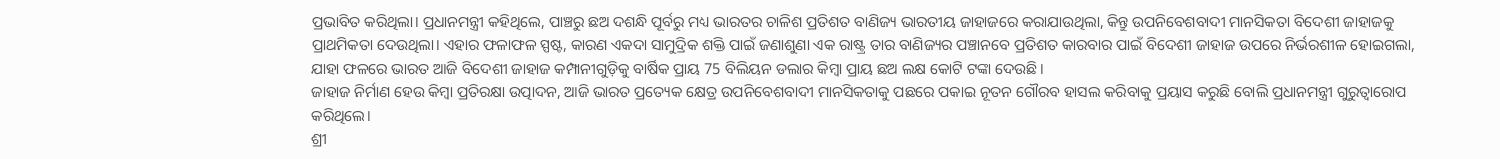ପ୍ରଭାବିତ କରିଥିଲା। ପ୍ରଧାନମନ୍ତ୍ରୀ କହିଥିଲେ, ପାଞ୍ଚରୁ ଛଅ ଦଶନ୍ଧି ପୂର୍ବରୁ ମଧ୍ୟ ଭାରତର ଚାଳିଶ ପ୍ରତିଶତ ବାଣିଜ୍ୟ ଭାରତୀୟ ଜାହାଜରେ କରାଯାଉଥିଲା, କିନ୍ତୁ ଉପନିବେଶବାଦୀ ମାନସିକତା ବିଦେଶୀ ଜାହାଜକୁ ପ୍ରାଥମିକତା ଦେଉଥିଲା। ଏହାର ଫଳାଫଳ ସ୍ପଷ୍ଟ, କାରଣ ଏକଦା ସାମୁଦ୍ରିକ ଶକ୍ତି ପାଇଁ ଜଣାଶୁଣା ଏକ ରାଷ୍ଟ୍ର ତାର ବାଣିଜ୍ୟର ପଞ୍ଚାନବେ ପ୍ରତିଶତ କାରବାର ପାଇଁ ବିଦେଶୀ ଜାହାଜ ଉପରେ ନିର୍ଭରଶୀଳ ହୋଇଗଲା, ଯାହା ଫଳରେ ଭାରତ ଆଜି ବିଦେଶୀ ଜାହାଜ କମ୍ପାନୀଗୁଡ଼ିକୁ ବାର୍ଷିକ ପ୍ରାୟ 75 ବିଲିୟନ ଡଲାର କିମ୍ବା ପ୍ରାୟ ଛଅ ଲକ୍ଷ କୋଟି ଟଙ୍କା ଦେଉଛି।
ଜାହାଜ ନିର୍ମାଣ ହେଉ କିମ୍ବା ପ୍ରତିରକ୍ଷା ଉତ୍ପାଦନ, ଆଜି ଭାରତ ପ୍ରତ୍ୟେକ କ୍ଷେତ୍ର ଉପନିବେଶବାଦୀ ମାନସିକତାକୁ ପଛରେ ପକାଇ ନୂତନ ଗୌରବ ହାସଲ କରିବାକୁ ପ୍ରୟାସ କରୁଛି ବୋଲି ପ୍ରଧାନମନ୍ତ୍ରୀ ଗୁରୁତ୍ୱାରୋପ କରିଥିଲେ।
ଶ୍ରୀ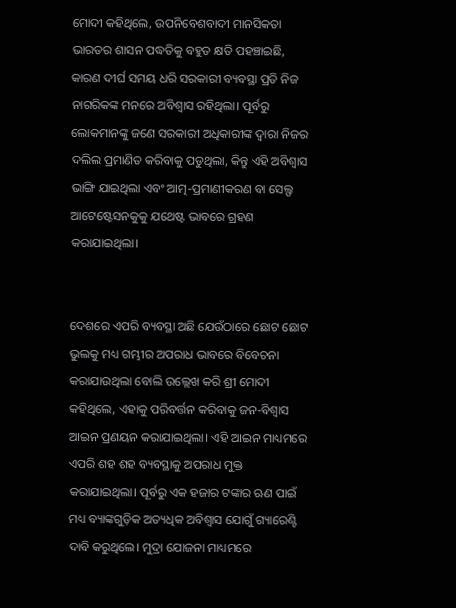ମୋଦୀ କହିଥିଲେ, ଉପନିବେଶବାଦୀ ମାନସିକତା ଭାରତର ଶାସନ ପଦ୍ଧତିକୁ ବହୁତ କ୍ଷତି ପହଞ୍ଚାଇଛି, କାରଣ ଦୀର୍ଘ ସମୟ ଧରି ସରକାରୀ ବ୍ୟବସ୍ଥା ପ୍ରତି ନିଜ ନାଗରିକଙ୍କ ମନରେ ଅବିଶ୍ୱାସ ରହିଥିଲା। ପୂର୍ବରୁ ଲୋକମାନଙ୍କୁ ଜଣେ ସରକାରୀ ଅଧିକାରୀଙ୍କ ଦ୍ୱାରା ନିଜର ଦଲିଲ ପ୍ରମାଣିତ କରିବାକୁ ପଡୁଥିଲା, କିନ୍ତୁ ଏହି ଅବିଶ୍ୱାସ ଭାଙ୍ଗି ଯାଇଥିଲା ଏବଂ ଆତ୍ମ-ପ୍ରମାଣୀକରଣ ବା ସେଲ୍ଫ ଆଟେଷ୍ଟେସନକୁକୁ ଯଥେଷ୍ଟ ଭାବରେ ଗ୍ରହଣ କରାଯାଇଥିଲା।


ଦେଶରେ ଏପରି ବ୍ୟବସ୍ଥା ଅଛି ଯେଉଁଠାରେ ଛୋଟ ଛୋଟ ଭୁଲକୁ ମଧ୍ୟ ଗମ୍ଭୀର ଅପରାଧ ଭାବରେ ବିବେଚନା କରାଯାଉଥିଲା ବୋଲି ଉଲ୍ଲେଖ କରି ଶ୍ରୀ ମୋଦୀ କହିଥିଲେ, ଏହାକୁ ପରିବର୍ତ୍ତନ କରିବାକୁ ଜନ-ବିଶ୍ୱାସ ଆଇନ ପ୍ରଣୟନ କରାଯାଇଥିଲା। ଏହି ଆଇନ ମାଧ୍ୟମରେ ଏପରି ଶହ ଶହ ବ୍ୟବସ୍ଥାକୁ ଅପରାଧ ମୁକ୍ତ କରାଯାଇଥିଲା। ପୂର୍ବରୁ ଏକ ହଜାର ଟଙ୍କାର ଋଣ ପାଇଁ ମଧ୍ୟ ବ୍ୟାଙ୍କଗୁଡ଼ିକ ଅତ୍ୟଧିକ ଅବିଶ୍ୱାସ ଯୋଗୁଁ ଗ୍ୟାରେଣ୍ଟି ଦାବି କରୁଥିଲେ। ମୁଦ୍ରା ଯୋଜନା ମାଧ୍ୟମରେ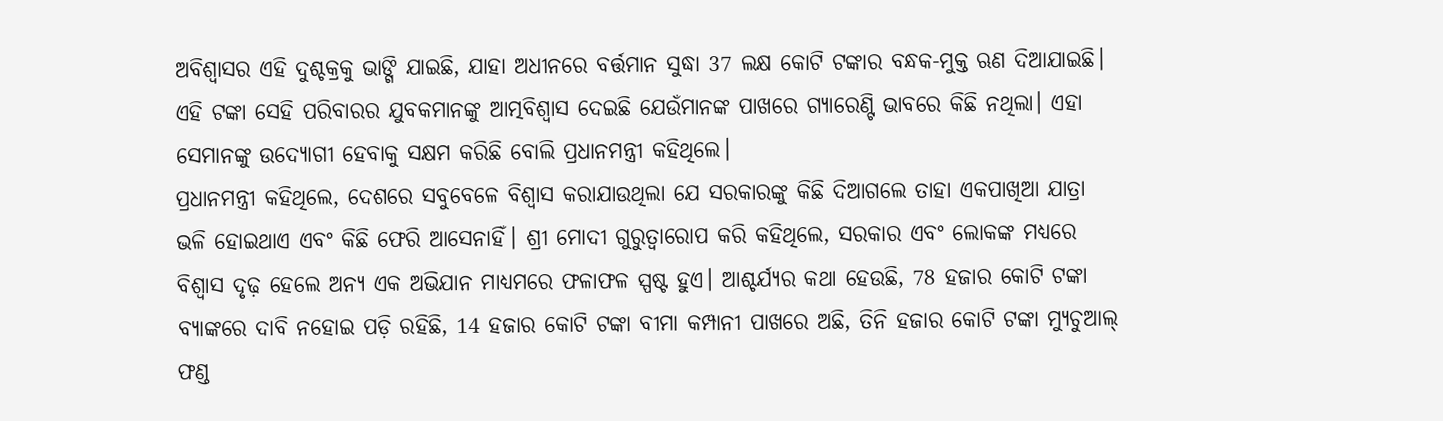ଅବିଶ୍ୱାସର ଏହି ଦୁଶ୍ଚକ୍ରକୁ ଭାଙ୍ଗି ଯାଇଛି, ଯାହା ଅଧୀନରେ ବର୍ତ୍ତମାନ ସୁଦ୍ଧା 37 ଲକ୍ଷ କୋଟି ଟଙ୍କାର ବନ୍ଧକ-ମୁକ୍ତ ଋଣ ଦିଆଯାଇଛି। ଏହି ଟଙ୍କା ସେହି ପରିବାରର ଯୁବକମାନଙ୍କୁ ଆତ୍ମବିଶ୍ୱାସ ଦେଇଛି ଯେଉଁମାନଙ୍କ ପାଖରେ ଗ୍ୟାରେଣ୍ଟି ଭାବରେ କିଛି ନଥିଲା। ଏହା ସେମାନଙ୍କୁ ଉଦ୍ୟୋଗୀ ହେବାକୁ ସକ୍ଷମ କରିଛି ବୋଲି ପ୍ରଧାନମନ୍ତ୍ରୀ କହିଥିଲେ।
ପ୍ରଧାନମନ୍ତ୍ରୀ କହିଥିଲେ, ଦେଶରେ ସବୁବେଳେ ବିଶ୍ୱାସ କରାଯାଉଥିଲା ଯେ ସରକାରଙ୍କୁ କିଛି ଦିଆଗଲେ ତାହା ଏକପାଖିଆ ଯାତ୍ରା ଭଳି ହୋଇଥାଏ ଏବଂ କିଛି ଫେରି ଆସେନାହିଁ। ଶ୍ରୀ ମୋଦୀ ଗୁରୁତ୍ୱାରୋପ କରି କହିଥିଲେ, ସରକାର ଏବଂ ଲୋକଙ୍କ ମଧ୍ୟରେ ବିଶ୍ୱାସ ଦୃଢ଼ ହେଲେ ଅନ୍ୟ ଏକ ଅଭିଯାନ ମାଧ୍ୟମରେ ଫଳାଫଳ ସ୍ପଷ୍ଟ ହୁଏ। ଆଶ୍ଚର୍ଯ୍ୟର କଥା ହେଉଛି, 78 ହଜାର କୋଟି ଟଙ୍କା ବ୍ୟାଙ୍କରେ ଦାବି ନହୋଇ ପଡ଼ି ରହିଛି, 14 ହଜାର କୋଟି ଟଙ୍କା ବୀମା କମ୍ପାନୀ ପାଖରେ ଅଛି, ତିନି ହଜାର କୋଟି ଟଙ୍କା ମ୍ୟୁଚୁଆଲ୍ ଫଣ୍ଡ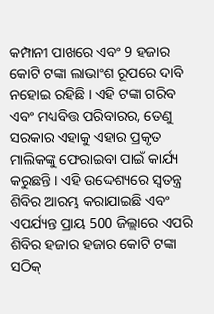କମ୍ପାନୀ ପାଖରେ ଏବଂ 9 ହଜାର କୋଟି ଟଙ୍କା ଲାଭାଂଶ ରୂପରେ ଦାବି ନହୋଇ ରହିଛି । ଏହି ଟଙ୍କା ଗରିବ ଏବଂ ମଧ୍ୟବିତ୍ତ ପରିବାରର, ତେଣୁ ସରକାର ଏହାକୁ ଏହାର ପ୍ରକୃତ ମାଲିକଙ୍କୁ ଫେରାଇବା ପାଇଁ କାର୍ଯ୍ୟ କରୁଛନ୍ତି । ଏହି ଉଦ୍ଦେଶ୍ୟରେ ସ୍ୱତନ୍ତ୍ର ଶିବିର ଆରମ୍ଭ କରାଯାଇଛି ଏବଂ ଏପର୍ଯ୍ୟନ୍ତ ପ୍ରାୟ 500 ଜିଲ୍ଲାରେ ଏପରି ଶିବିର ହଜାର ହଜାର କୋଟି ଟଙ୍କା ସଠିକ୍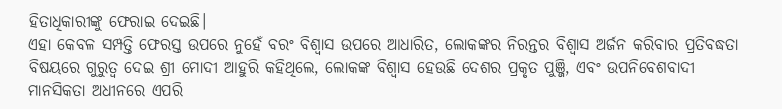ହିତାଧିକାରୀଙ୍କୁ ଫେରାଇ ଦେଇଛି।
ଏହା କେବଳ ସମ୍ପତ୍ତି ଫେରସ୍ତ ଉପରେ ନୁହେଁ ବରଂ ବିଶ୍ୱାସ ଉପରେ ଆଧାରିତ, ଲୋକଙ୍କର ନିରନ୍ତର ବିଶ୍ୱାସ ଅର୍ଜନ କରିବାର ପ୍ରତିବଦ୍ଧତା ବିଷୟରେ ଗୁରୁତ୍ୱ ଦେଇ ଶ୍ରୀ ମୋଦୀ ଆହୁରି କହିଥିଲେ, ଲୋକଙ୍କ ବିଶ୍ୱାସ ହେଉଛି ଦେଶର ପ୍ରକୃତ ପୁଞ୍ଜି, ଏବଂ ଉପନିବେଶବାଦୀ ମାନସିକତା ଅଧୀନରେ ଏପରି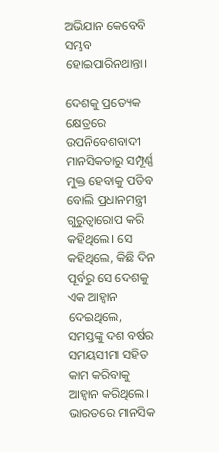ଅଭିଯାନ କେବେବି ସମ୍ଭବ ହୋଇପାରିନଥାନ୍ତା।

ଦେଶକୁ ପ୍ରତ୍ୟେକ କ୍ଷେତ୍ରରେ ଉପନିବେଶବାଦୀ ମାନସିକତାରୁ ସମ୍ପୂର୍ଣ୍ଣ ମୁକ୍ତ ହେବାକୁ ପଡିବ ବୋଲି ପ୍ରଧାନମନ୍ତ୍ରୀ ଗୁରୁତ୍ୱାରୋପ କରି କହିଥିଲେ। ସେ କହିଥିଲେ, କିଛି ଦିନ ପୂର୍ବରୁ ସେ ଦେଶକୁ ଏକ ଆହ୍ୱାନ ଦେଇଥିଲେ, ସମସ୍ତଙ୍କୁ ଦଶ ବର୍ଷର ସମୟସୀମା ସହିତ କାମ କରିବାକୁ ଆହ୍ୱାନ କରିଥିଲେ। ଭାରତରେ ମାନସିକ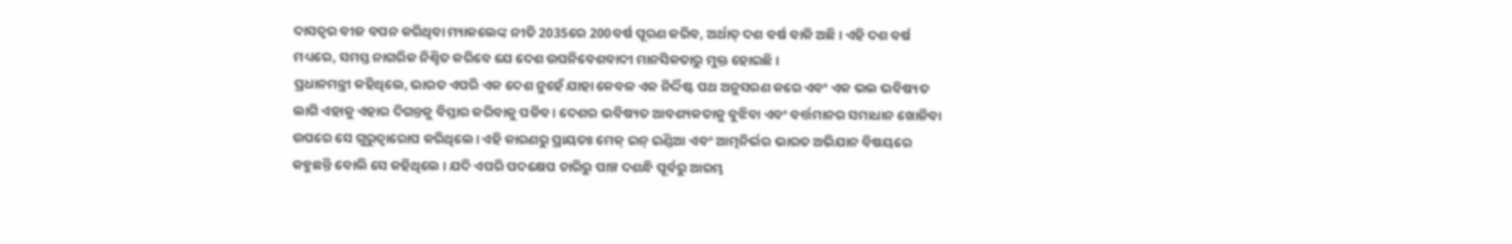ଦାସତ୍ୱର ବୀଜ ବପନ କରିଥିବା ମ୍ୟାକଲେଙ୍କ ନୀତି 2035ରେ 200ବର୍ଷ ପୂରଣ କରିବ, ଅର୍ଥାତ୍ ଦଶ ବର୍ଷ ବାକି ଅଛି। ଏହି ଦଶ ବର୍ଷ ମଧ୍ୟରେ, ସମସ୍ତ ନାଗରିକ ନିଶ୍ଚିତ କରିବେ ଯେ ଦେଶ ଉପନିବେଶବାଦୀ ମାନସିକତାରୁ ମୁକ୍ତ ହୋଇଛି।
ପ୍ରଧାନମନ୍ତ୍ରୀ କହିଥିଲେ, ଭାରତ ଏପରି ଏକ ଦେଶ ନୁହେଁ ଯାହା କେବଳ ଏକ ନିର୍ଦ୍ଦିଷ୍ଟ ପଥ ଅନୁସରଣ କରେ ଏବଂ ଏକ ଭଲ ଭବିଷ୍ୟତ ଲାଗି ଏହାକୁ ଏହାର ଦିଗନ୍ତକୁ ବିସ୍ତାର କରିବାକୁ ପଡିବ । ଦେଶର ଭବିଷ୍ୟତ ଆବଶ୍ୟକତାକୁ ବୁଝିବା ଏବଂ ବର୍ତ୍ତମାନର ସମାଧାନ ଖୋଜିବା ଉପରେ ସେ ଗୁରୁତ୍ୱାରୋପ କରିଥିଲେ। ଏହି କାରଣରୁ ପ୍ରାୟତଃ ମେକ୍ ଇନ୍ ଇଣ୍ଡିଆ ଏବଂ ଆତ୍ମନିର୍ଭର ଭାରତ ଅଭିଯାନ ବିଷୟରେ କହୁଛନ୍ତି ବୋଲି ସେ କହିଥିଲେ । ଯଦି ଏପରି ପଦକ୍ଷେପ ଚାରିରୁ ପାଞ୍ଚ ଦଶନ୍ଧି ପୂର୍ବରୁ ଆରମ୍ଭ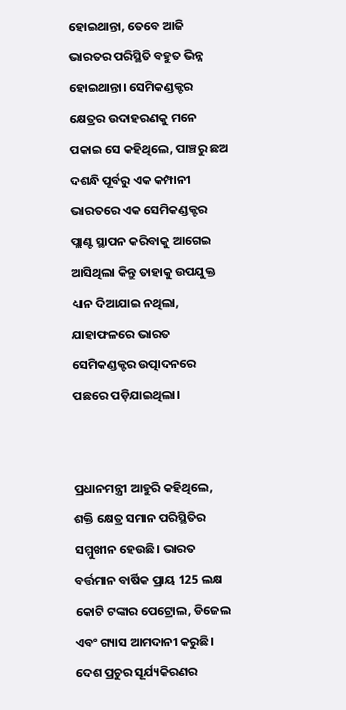ହୋଇଥାନ୍ତା, ତେବେ ଆଜି ଭାରତର ପରିସ୍ଥିତି ବହୁତ ଭିନ୍ନ ହୋଇଥାନ୍ତା। ସେମିକଣ୍ଡକ୍ଟର କ୍ଷେତ୍ରର ଉଦାହରଣକୁ ମନେ ପକାଇ ସେ କହିଥିଲେ, ପାଞ୍ଚରୁ ଛଅ ଦଶନ୍ଧି ପୂର୍ବରୁ ଏକ କମ୍ପାନୀ ଭାରତରେ ଏକ ସେମିକଣ୍ଡକ୍ଟର ପ୍ଲାଣ୍ଟ ସ୍ଥାପନ କରିବାକୁ ଆଗେଇ ଆସିଥିଲା କିନ୍ତୁ ତାହାକୁ ଉପଯୁକ୍ତ ଧ୍ୟାନ ଦିଆଯାଇ ନଥିଲା, ଯାହାଫଳରେ ଭାରତ ସେମିକଣ୍ଡକ୍ଟର ଉତ୍ପାଦନରେ ପଛରେ ପଡ଼ିଯାଇଥିଲା।


ପ୍ରଧାନମନ୍ତ୍ରୀ ଆହୁରି କହିଥିଲେ, ଶକ୍ତି କ୍ଷେତ୍ର ସମାନ ପରିସ୍ଥିତିର ସମ୍ମୁଖୀନ ହେଉଛି। ଭାରତ ବର୍ତ୍ତମାନ ବାର୍ଷିକ ପ୍ରାୟ 125 ଲକ୍ଷ କୋଟି ଟଙ୍କାର ପେଟ୍ରୋଲ, ଡିଜେଲ ଏବଂ ଗ୍ୟାସ ଆମଦାନୀ କରୁଛି। ଦେଶ ପ୍ରଚୁର ସୂର୍ଯ୍ୟକିରଣର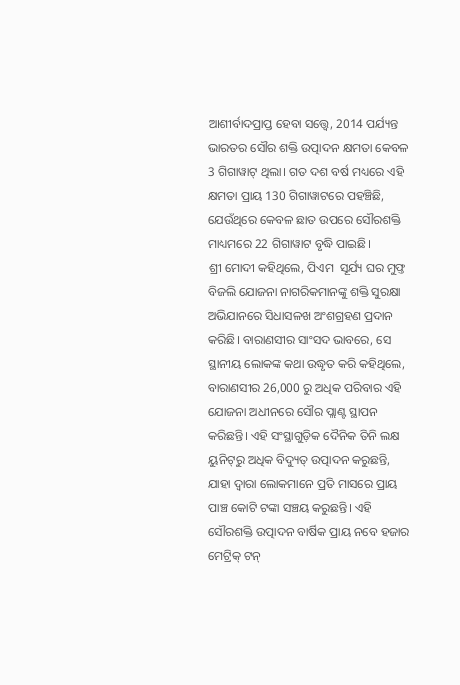ଆଶୀର୍ବାଦପ୍ରାପ୍ତ ହେବା ସତ୍ତ୍ୱେ, 2014 ପର୍ଯ୍ୟନ୍ତ ଭାରତର ସୌର ଶକ୍ତି ଉତ୍ପାଦନ କ୍ଷମତା କେବଳ 3 ଗିଗାୱାଟ୍ ଥିଲା। ଗତ ଦଶ ବର୍ଷ ମଧ୍ୟରେ ଏହି କ୍ଷମତା ପ୍ରାୟ 130 ଗିଗାୱାଟରେ ପହଞ୍ଚିଛି, ଯେଉଁଥିରେ କେବଳ ଛାତ ଉପରେ ସୌରଶକ୍ତି ମାଧ୍ୟମରେ 22 ଗିଗାୱାଟ ବୃଦ୍ଧି ପାଇଛି।
ଶ୍ରୀ ମୋଦୀ କହିଥିଲେ, ପିଏମ  ସୂର୍ଯ୍ୟ ଘର ମୁଫ୍ତ ବିଜଲି ଯୋଜନା ନାଗରିକମାନଙ୍କୁ ଶକ୍ତି ସୁରକ୍ଷା ଅଭିଯାନରେ ସିଧାସଳଖ ଅଂଶଗ୍ରହଣ ପ୍ରଦାନ କରିଛି। ବାରାଣସୀର ସାଂସଦ ଭାବରେ, ସେ ସ୍ଥାନୀୟ ଲୋକଙ୍କ କଥା ଉଦ୍ଧୃତ କରି କହିଥିଲେ, ବାରାଣସୀର 26,000 ରୁ ଅଧିକ ପରିବାର ଏହି ଯୋଜନା ଅଧୀନରେ ସୌର ପ୍ଲାଣ୍ଟ ସ୍ଥାପନ କରିଛନ୍ତି। ଏହି ସଂସ୍ଥାଗୁଡ଼ିକ ଦୈନିକ ତିନି ଲକ୍ଷ ୟୁନିଟ୍‌ରୁ ଅଧିକ ବିଦ୍ୟୁତ୍ ଉତ୍ପାଦନ କରୁଛନ୍ତି, ଯାହା ଦ୍ୱାରା ଲୋକମାନେ ପ୍ରତି ମାସରେ ପ୍ରାୟ ପାଞ୍ଚ କୋଟି ଟଙ୍କା ସଞ୍ଚୟ କରୁଛନ୍ତି। ଏହି ସୌରଶକ୍ତି ଉତ୍ପାଦନ ବାର୍ଷିକ ପ୍ରାୟ ନବେ ହଜାର ମେଟ୍ରିକ୍ ଟନ୍‌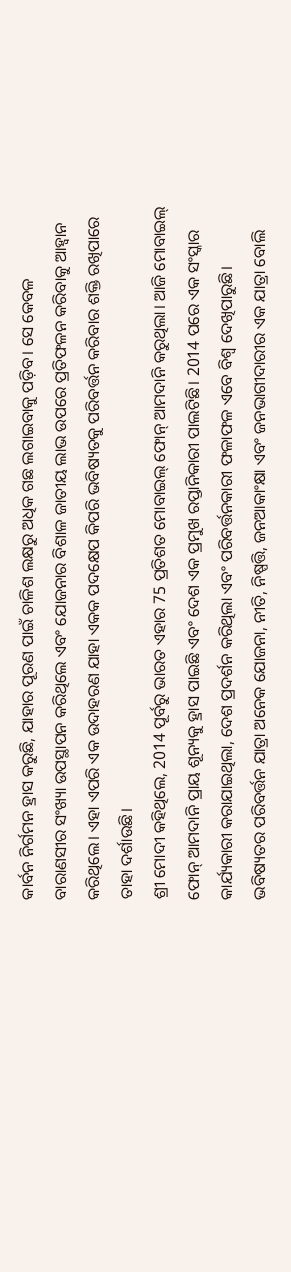କାର୍ବନ ନିର୍ଗମନ ହ୍ରାସ କରୁଛି, ଯାହାର ପୂରଣ ପାଇଁ ଚାଳିଶ ଲକ୍ଷରୁ ଅଧିକ ଗଛ ଲଗାଇବାକୁ ପଡ଼ିବ। ସେ କେବଳ ବାରାଣସୀର ସଂଖ୍ୟା ଉପସ୍ଥାପନ କରିଥିଲେ ଏବଂ ଯୋଜନାର ବିଶାଳ ଜାତୀୟ ଲାଭ ଉପରେ ପ୍ରତିଫଳନ କରିବାକୁ ଆହ୍ୱାନ କରିଥିଲେ। ଏହା ଏପରି ଏକ ଉଦାହରଣ ଯାହା ଏକକ ପଦକ୍ଷେପ କିପରି ଭବିଷ୍ୟତକୁ ପରିବର୍ତ୍ତନ କରିବାର ଶକ୍ତି ରଖିପାରେ ତାହା ଦର୍ଶାଉଛି।
ଶ୍ରୀ ମୋଦୀ କହିଥିଲେ, 2014 ପୂର୍ବରୁ ଭାରତ ଏହାର 75 ପ୍ରତିଶତ ମୋବାଇଲ୍ ଫୋନ୍ ଆମଦାନି କରୁଥିଲା। ଆଜି ମୋବାଇଲ୍ ଫୋନ୍ ଆମଦାନି ପ୍ରାୟ ଶୂନ୍ୟକୁ ହ୍ରାସ ପାଇଛି ଏବଂ ଦେଶ ଏକ ପ୍ରମୁଖ ରପ୍ତାନିକାରୀ ପାଲଟିଛି। 2014 ପରେ ଏକ ସଂସ୍କାର କାର୍ଯ୍ୟକାରୀ କରାଯାଇଥିଲା, ଦେଶ ପ୍ରଦର୍ଶନ କରିଥିଲା ଏବଂ ପରିବର୍ତ୍ତନକାରୀ ଫଳାଫଳ ଏବେ ବିଶ୍ୱ ଦେଖିପାରୁଛି।
ଭବିଷ୍ୟତର ପରିବର୍ତ୍ତନ ଯାତ୍ରା ଅନେକ ଯୋଜନା, ନୀତି, ନିଷ୍ପତ୍ତି, ଜନଆକାଂକ୍ଷା ଏବଂ ଜନଭାଗୀଦାରୀର ଏକ ଯାତ୍ରା ବୋଲି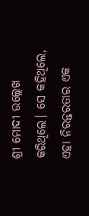ଶ୍ରୀ ମୋଦୀ ଉଲ୍ଲେଖ କରିଥିଲେ। ସେ କହିଥିଲେ, ଏହା ନିରନ୍ତରତାର ଏକ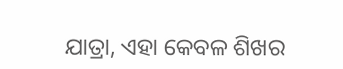ଯାତ୍ରା, ଏହା କେବଳ ଶିଖର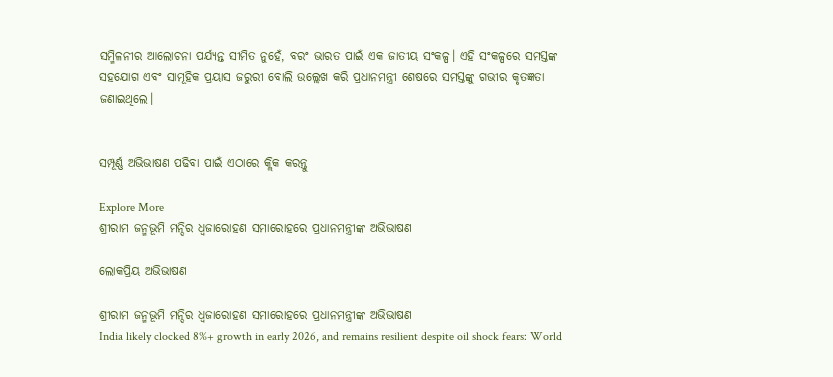ସମ୍ମିଳନୀର ଆଲୋଚନା ପର୍ଯ୍ୟନ୍ତ ସୀମିତ ନୁହେଁ, ବରଂ ଭାରତ ପାଇଁ ଏକ ଜାତୀୟ ସଂକଳ୍ପ। ଏହି ସଂକଳ୍ପରେ ସମସ୍ତଙ୍କ ସହଯୋଗ ଏବଂ ସାମୂହିକ ପ୍ରୟାସ ଜରୁରୀ ବୋଲି ଉଲ୍ଲେଖ କରି ପ୍ରଧାନମନ୍ତ୍ରୀ ଶେଷରେ ସମସ୍ତଙ୍କୁ ଗଭୀର କୃତଜ୍ଞତା ଜଣାଇଥିଲେ।


ସମ୍ପୂର୍ଣ୍ଣ ଅଭିଭାଷଣ ପଢିବା ପାଇଁ ଏଠାରେ କ୍ଲିକ କରନ୍ତୁ

Explore More
ଶ୍ରୀରାମ ଜନ୍ମଭୂମି ମନ୍ଦିର ଧ୍ଵଜାରୋହଣ ସମାରୋହରେ ପ୍ରଧାନମନ୍ତ୍ରୀଙ୍କ ଅଭିଭାଷଣ

ଲୋକପ୍ରିୟ ଅଭିଭାଷଣ

ଶ୍ରୀରାମ ଜନ୍ମଭୂମି ମନ୍ଦିର ଧ୍ଵଜାରୋହଣ ସମାରୋହରେ ପ୍ରଧାନମନ୍ତ୍ରୀଙ୍କ ଅଭିଭାଷଣ
India likely clocked 8%+ growth in early 2026, and remains resilient despite oil shock fears: World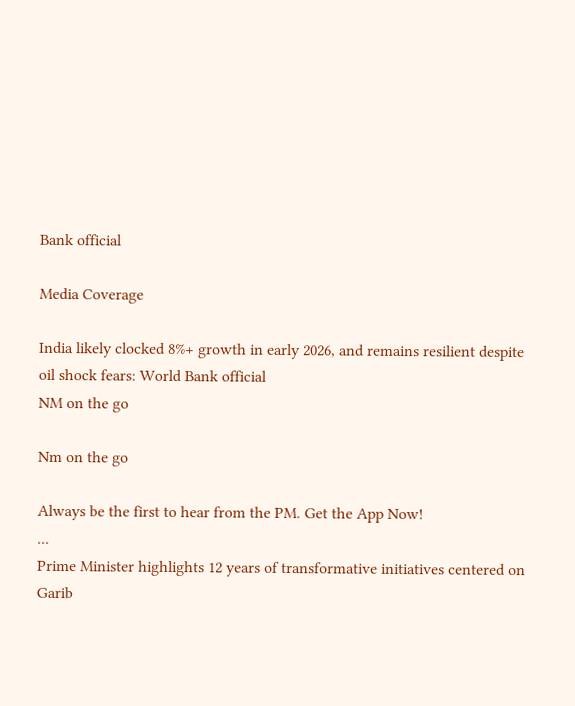Bank official

Media Coverage

India likely clocked 8%+ growth in early 2026, and remains resilient despite oil shock fears: World Bank official
NM on the go

Nm on the go

Always be the first to hear from the PM. Get the App Now!
...
Prime Minister highlights 12 years of transformative initiatives centered on Garib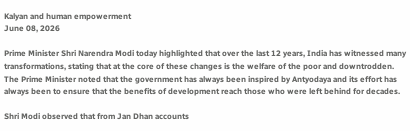Kalyan and human empowerment
June 08, 2026

Prime Minister Shri Narendra Modi today highlighted that over the last 12 years, India has witnessed many transformations, stating that at the core of these changes is the welfare of the poor and downtrodden. The Prime Minister noted that the government has always been inspired by Antyodaya and its effort has always been to ensure that the benefits of development reach those who were left behind for decades.

Shri Modi observed that from Jan Dhan accounts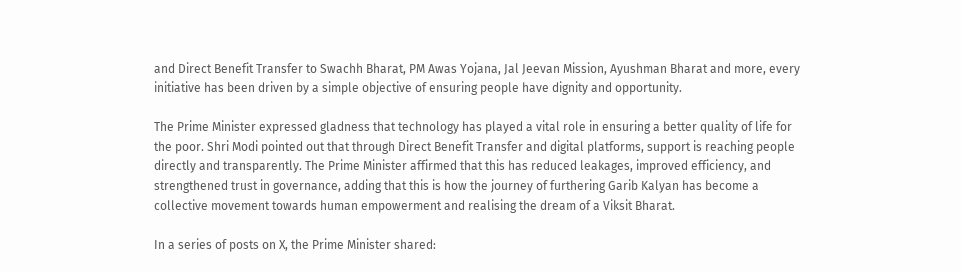and Direct Benefit Transfer to Swachh Bharat, PM Awas Yojana, Jal Jeevan Mission, Ayushman Bharat and more, every initiative has been driven by a simple objective of ensuring people have dignity and opportunity.

The Prime Minister expressed gladness that technology has played a vital role in ensuring a better quality of life for the poor. Shri Modi pointed out that through Direct Benefit Transfer and digital platforms, support is reaching people directly and transparently. The Prime Minister affirmed that this has reduced leakages, improved efficiency, and strengthened trust in governance, adding that this is how the journey of furthering Garib Kalyan has become a collective movement towards human empowerment and realising the dream of a Viksit Bharat.

In a series of posts on X, the Prime Minister shared: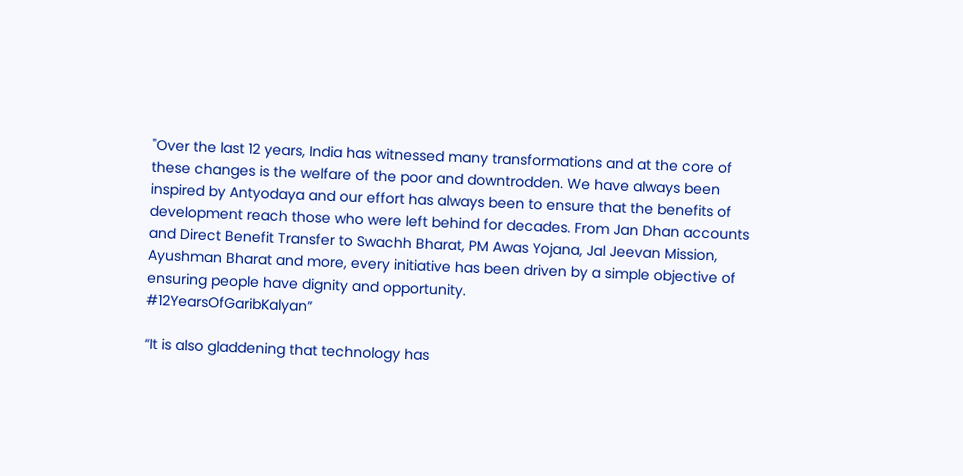"Over the last 12 years, India has witnessed many transformations and at the core of these changes is the welfare of the poor and downtrodden. We have always been inspired by Antyodaya and our effort has always been to ensure that the benefits of development reach those who were left behind for decades. From Jan Dhan accounts and Direct Benefit Transfer to Swachh Bharat, PM Awas Yojana, Jal Jeevan Mission, Ayushman Bharat and more, every initiative has been driven by a simple objective of ensuring people have dignity and opportunity.
#12YearsOfGaribKalyan”

“It is also gladdening that technology has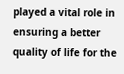played a vital role in ensuring a better quality of life for the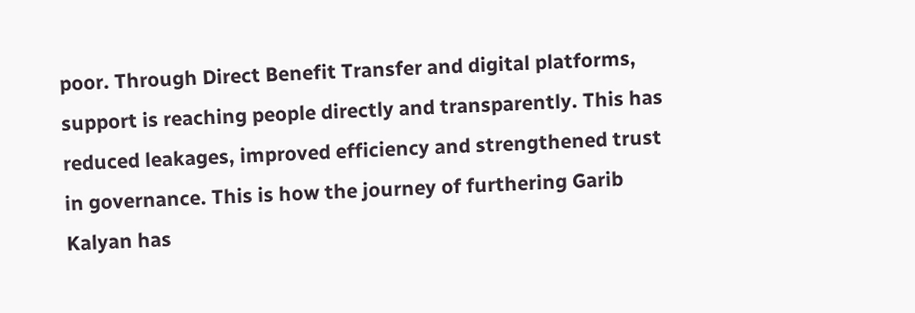poor. Through Direct Benefit Transfer and digital platforms, support is reaching people directly and transparently. This has reduced leakages, improved efficiency and strengthened trust in governance. This is how the journey of furthering Garib Kalyan has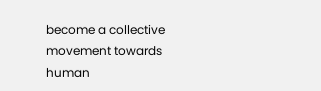become a collective movement towards human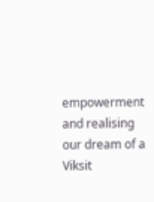empowerment and realising our dream of a Viksit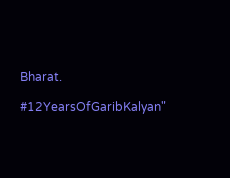Bharat.

#12YearsOfGaribKalyan"